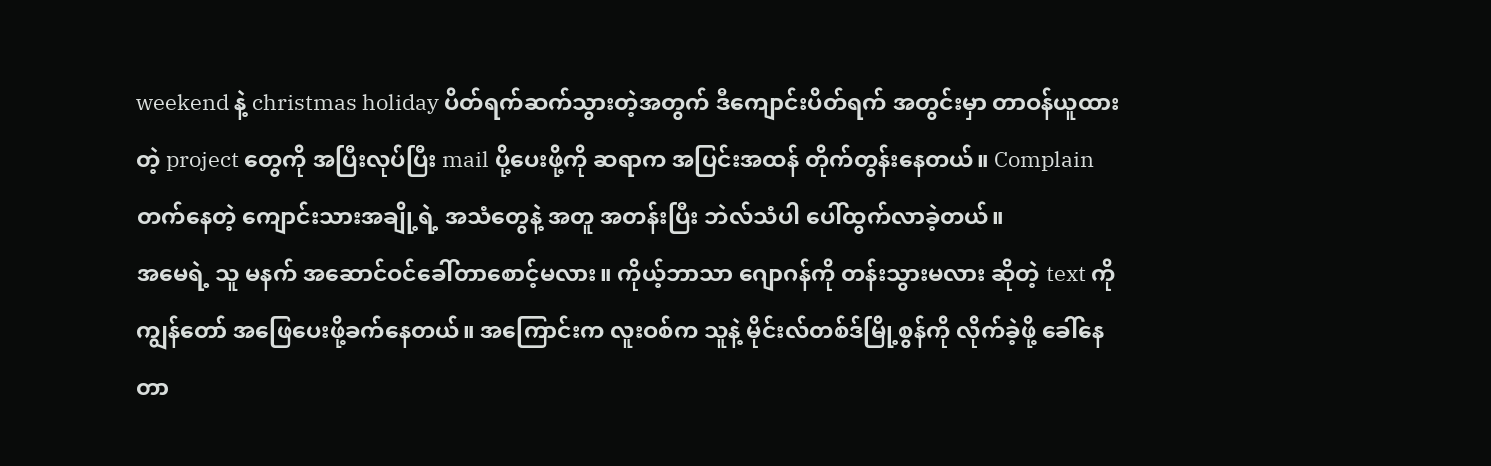weekend နဲ့ christmas holiday ပိတ်ရက်ဆက်သွားတဲ့အတွက် ဒီကျောင်းပိတ်ရက် အတွင်းမှာ တာဝန်ယူထားတဲ့ project တွေကို အပြီးလုပ်ပြီး mail ပို့ပေးဖို့ကို ဆရာက အပြင်းအထန် တိုက်တွန်းနေတယ်။ Complain တက်နေတဲ့ ကျောင်းသားအချို့ရဲ့ အသံတွေနဲ့ အတူ အတန်းပြီး ဘဲလ်သံပါ ပေါ်ထွက်လာခဲ့တယ်။
အမေရဲ့ သူ မနက် အဆောင်ဝင်ခေါ်တာစောင့်မလား။ ကိုယ့်ဘာသာ ဂျောဂန်ကို တန်းသွားမလား ဆိုတဲ့ text ကို ကျွန်တော် အဖြေပေးဖို့ခက်နေတယ်။ အကြောင်းက လူးဝစ်က သူနဲ့ မိုင်းလ်တစ်ဒ်မြို့စွန်ကို လိုက်ခဲ့ဖို့ ခေါ်နေတာ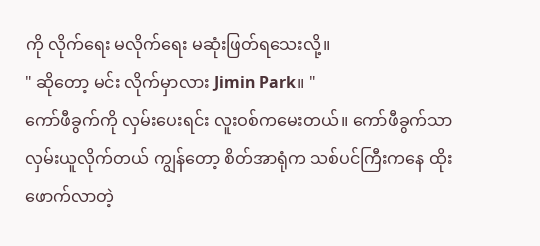ကို လိုက်ရေး မလိုက်ရေး မဆုံးဖြတ်ရသေးလို့။
" ဆိုတော့ မင်း လိုက်မှာလား Jimin Park။ "
ကော်ဖီခွက်ကို လှမ်းပေးရင်း လူးဝစ်ကမေးတယ်။ ကော်ဖီခွက်သာ လှမ်းယူလိုက်တယ် ကျွန်တော့ စိတ်အာရုံက သစ်ပင်ကြီးကနေ ထိုးဖောက်လာတဲ့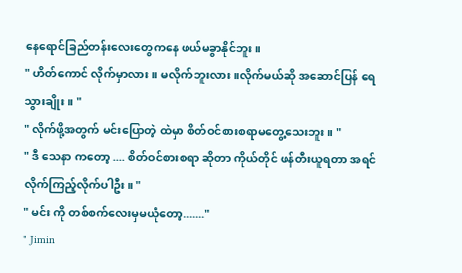နေရောင်ခြည်တန်းလေးတွေကနေ ဖယ်မခွာနိုင်ဘူး။
" ဟိတ်ကောင် လိုက်မှာလား။ မလိုက်ဘူးလား။လိုက်မယ်ဆို အဆောင်ပြန် ရေသွားချိုး။ "
" လိုက်ဖို့အတွက် မင်းပြောတဲ့ ထဲမှာ စိတ်ဝင်စားစရာမတွေ့သေးဘူး။ "
" ဒီ သေနာ ကတော့ .... စိတ်ဝင်စားစရာ ဆိုတာ ကိုယ်တိုင် ဖန်တီးယူရတာ အရင် လိုက်ကြည့်လိုက်ပါဦး။ "
" မင်း ကို တစ်စက်လေးမှမယုံတော့......."
" Jimin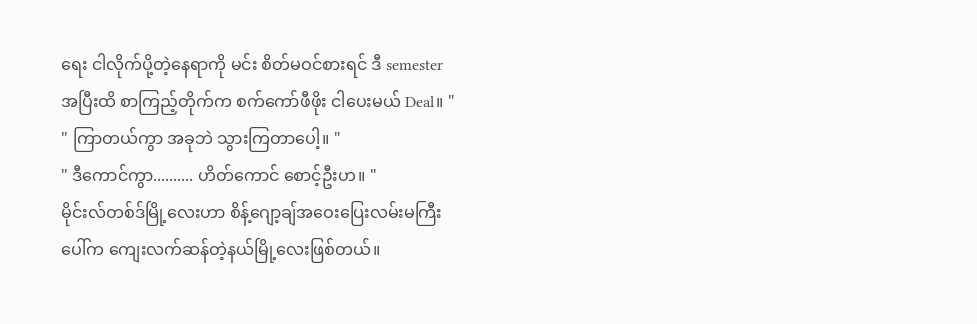ရေး ငါလိုက်ပို့တဲ့နေရာကို မင်း စိတ်မဝင်စားရင် ဒီ semester အပြီးထိ စာကြည့်တိုက်က စက်ကော်ဖီဖိုး ငါပေးမယ် Deal။ "
" ကြာတယ်ကွာ အခုဘဲ သွားကြတာပေါ့။ "
" ဒီကောင်ကွာ.......... ဟိတ်ကောင် စောင့်ဦးဟ။ "
မိုင်းလ်တစ်ဒ်မြို့လေးဟာ စိန့်ဂျော့ချ်အဝေးပြေးလမ်းမကြီးပေါ်က ကျေးလက်ဆန်တဲ့နယ်မြို့လေးဖြစ်တယ်။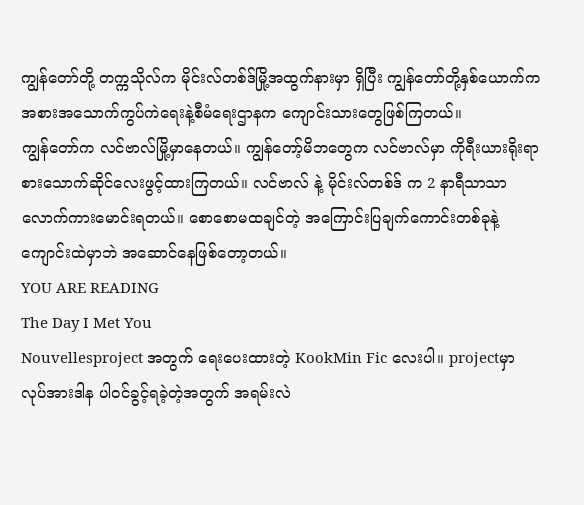ကျွန်တော်တို့ တက္ကသိုလ်က မိုင်းလ်တစ်ဒ်မြို့အထွက်နားမှာ ရှိပြီး ကျွန်တော်တို့နှစ်ယောက်က အစားအသောက်ကွပ်ကဲရေးနဲ့စီမံရေးဌာနက ကျောင်းသားတွေဖြစ်ကြတယ်။
ကျွန်တော်က လင်ဗာလ်မြို့မှာနေတယ်။ ကျွန်တော့်မိဘတွေက လင်ဗာလ်မှာ ကိုရီးယားရိုးရာစားသောက်ဆိုင်လေးဖွင့်ထားကြတယ်။ လင်ဗာလ် နဲ့ မိုင်းလ်တစ်ဒ် က 2 နာရီသာသာလောက်ကားမောင်းရတယ်။ စောစောမထချင်တဲ့ အကြောင်းပြချက်ကောင်းတစ်ခုနဲ့ ကျောင်းထဲမှာဘဲ အဆောင်နေဖြစ်တော့တယ်။
YOU ARE READING
The Day I Met You
Nouvellesproject အတွက် ရေးပေးထားတဲ့ KookMin Fic လေးပါ။ projectမှာ လုပ်အားဒါန ပါဝင်ခွင့်ရခဲ့တဲ့အတွက် အရမ်းလဲ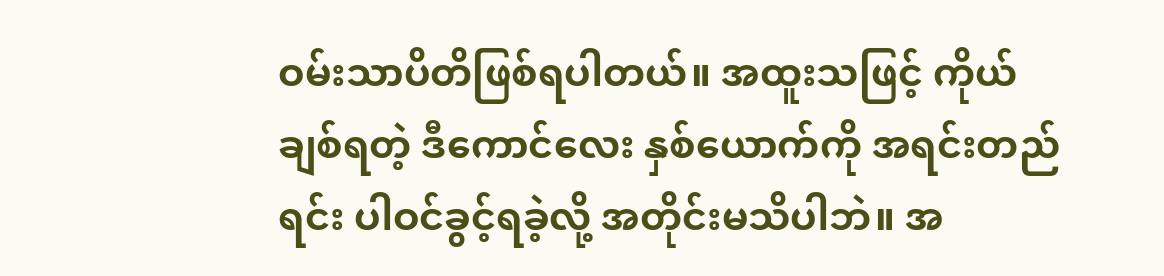ဝမ်းသာပိတိဖြစ်ရပါတယ်။ အထူးသဖြင့် ကိုယ်ချစ်ရတဲ့ ဒီကောင်လေး နှစ်ယောက်ကို အရင်းတည်ရင်း ပါဝင်ခွင့်ရခဲ့လို့ အတိုင်းမသိပါဘဲ။ အ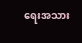ရေးအသား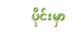ပိုင်းမှာ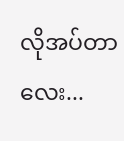လိုအပ်တာလေး...